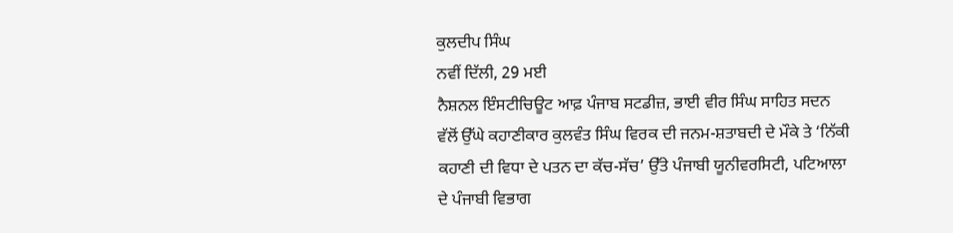ਕੁਲਦੀਪ ਸਿੰਘ
ਨਵੀਂ ਦਿੱਲੀ, 29 ਮਈ
ਨੈਸ਼ਨਲ ਇੰਸਟੀਚਿਊਟ ਆਫ਼ ਪੰਜਾਬ ਸਟਡੀਜ਼, ਭਾਈ ਵੀਰ ਸਿੰਘ ਸਾਹਿਤ ਸਦਨ ਵੱਲੋਂ ਉੱਘੇ ਕਹਾਣੀਕਾਰ ਕੁਲਵੰਤ ਸਿੰਘ ਵਿਰਕ ਦੀ ਜਨਮ-ਸ਼ਤਾਬਦੀ ਦੇ ਮੌਕੇ ਤੇ ‘ਨਿੱਕੀ ਕਹਾਣੀ ਦੀ ਵਿਧਾ ਦੇ ਪਤਨ ਦਾ ਕੱਚ-ਸੱਚ’ ਉੱਤੇ ਪੰਜਾਬੀ ਯੂਨੀਵਰਸਿਟੀ, ਪਟਿਆਲਾ ਦੇ ਪੰਜਾਬੀ ਵਿਭਾਗ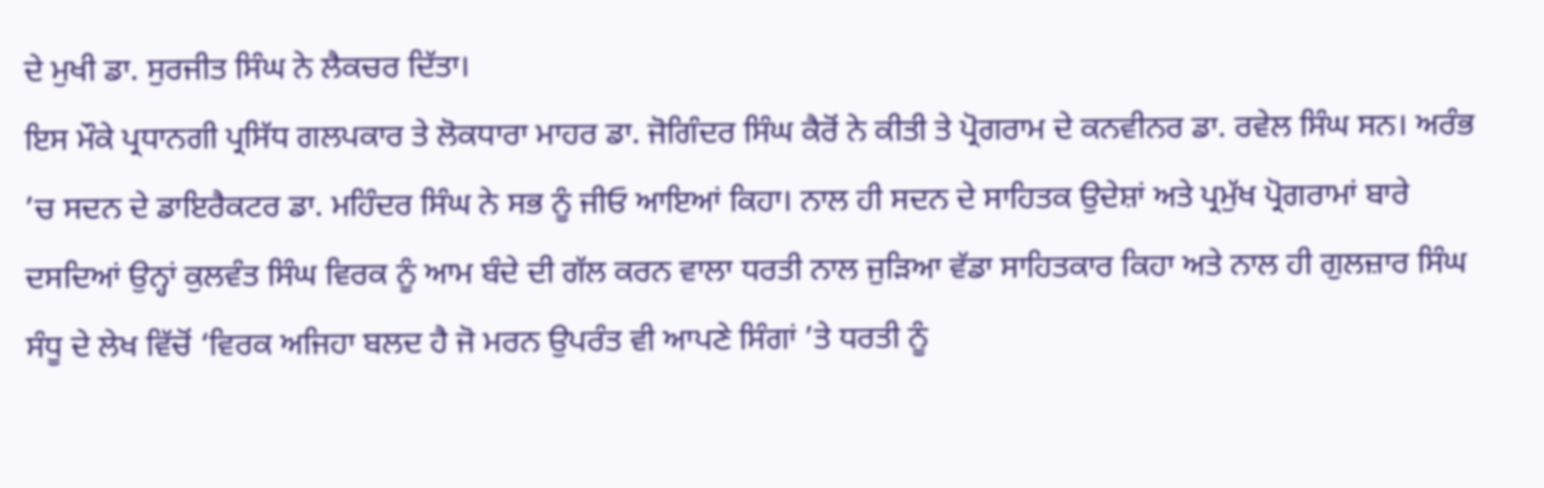ਦੇ ਮੁਖੀ ਡਾ. ਸੁਰਜੀਤ ਸਿੰਘ ਨੇ ਲੈਕਚਰ ਦਿੱਤਾ।
ਇਸ ਮੌਕੇ ਪ੍ਰਧਾਨਗੀ ਪ੍ਰਸਿੱਧ ਗਲਪਕਾਰ ਤੇ ਲੋਕਧਾਰਾ ਮਾਹਰ ਡਾ. ਜੋਗਿੰਦਰ ਸਿੰਘ ਕੈਰੋਂ ਨੇ ਕੀਤੀ ਤੇ ਪ੍ਰੋਗਰਾਮ ਦੇ ਕਨਵੀਨਰ ਡਾ. ਰਵੇਲ ਸਿੰਘ ਸਨ। ਅਰੰਭ ’ਚ ਸਦਨ ਦੇ ਡਾਇਰੈਕਟਰ ਡਾ. ਮਹਿੰਦਰ ਸਿੰਘ ਨੇ ਸਭ ਨੂੰ ਜੀਓ ਆਇਆਂ ਕਿਹਾ। ਨਾਲ ਹੀ ਸਦਨ ਦੇ ਸਾਹਿਤਕ ਉਦੇਸ਼ਾਂ ਅਤੇ ਪ੍ਰਮੁੱਖ ਪ੍ਰੋਗਰਾਮਾਂ ਬਾਰੇ ਦਸਦਿਆਂ ਉਨ੍ਹਾਂ ਕੁਲਵੰਤ ਸਿੰਘ ਵਿਰਕ ਨੂੰ ਆਮ ਬੰਦੇ ਦੀ ਗੱਲ ਕਰਨ ਵਾਲਾ ਧਰਤੀ ਨਾਲ ਜੁੜਿਆ ਵੱਡਾ ਸਾਹਿਤਕਾਰ ਕਿਹਾ ਅਤੇ ਨਾਲ ਹੀ ਗੁਲਜ਼ਾਰ ਸਿੰਘ ਸੰਧੂ ਦੇ ਲੇਖ ਵਿੱਚੋਂ ‘ਵਿਰਕ ਅਜਿਹਾ ਬਲਦ ਹੈ ਜੋ ਮਰਨ ਉਪਰੰਤ ਵੀ ਆਪਣੇ ਸਿੰਗਾਂ ’ਤੇ ਧਰਤੀ ਨੂੰ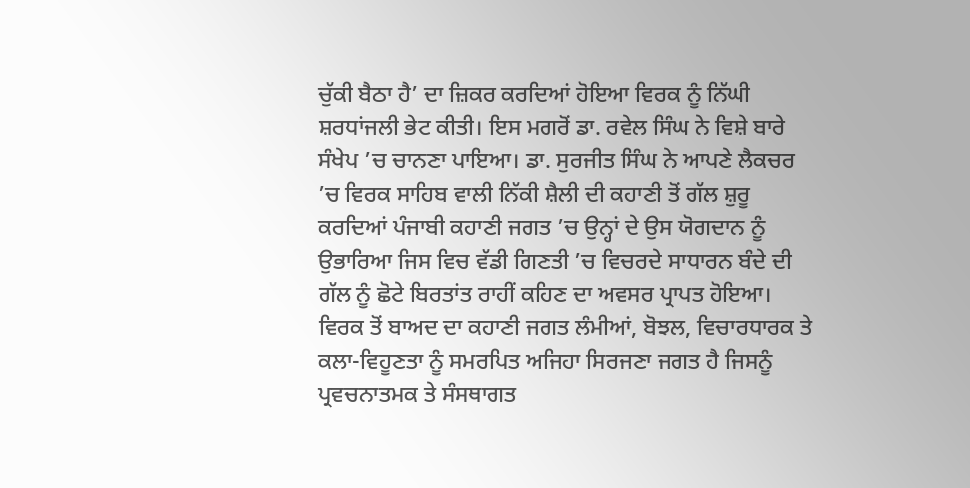ਚੁੱਕੀ ਬੈਠਾ ਹੈ’ ਦਾ ਜ਼ਿਕਰ ਕਰਦਿਆਂ ਹੋਇਆ ਵਿਰਕ ਨੂੰ ਨਿੱਘੀ ਸ਼ਰਧਾਂਜਲੀ ਭੇਟ ਕੀਤੀ। ਇਸ ਮਗਰੋਂ ਡਾ. ਰਵੇਲ ਸਿੰਘ ਨੇ ਵਿਸ਼ੇ ਬਾਰੇ ਸੰਖੇਪ ’ਚ ਚਾਨਣਾ ਪਾਇਆ। ਡਾ. ਸੁਰਜੀਤ ਸਿੰਘ ਨੇ ਆਪਣੇ ਲੈਕਚਰ ’ਚ ਵਿਰਕ ਸਾਹਿਬ ਵਾਲੀ ਨਿੱਕੀ ਸ਼ੈਲੀ ਦੀ ਕਹਾਣੀ ਤੋਂ ਗੱਲ ਸ਼ੁਰੂ ਕਰਦਿਆਂ ਪੰਜਾਬੀ ਕਹਾਣੀ ਜਗਤ ’ਚ ਉਨ੍ਹਾਂ ਦੇ ਉਸ ਯੋਗਦਾਨ ਨੂੰ ਉਭਾਰਿਆ ਜਿਸ ਵਿਚ ਵੱਡੀ ਗਿਣਤੀ ’ਚ ਵਿਚਰਦੇ ਸਾਧਾਰਨ ਬੰਦੇ ਦੀ ਗੱਲ ਨੂੰ ਛੋਟੇ ਬਿਰਤਾਂਤ ਰਾਹੀਂ ਕਹਿਣ ਦਾ ਅਵਸਰ ਪ੍ਰਾਪਤ ਹੋਇਆ। ਵਿਰਕ ਤੋਂ ਬਾਅਦ ਦਾ ਕਹਾਣੀ ਜਗਤ ਲੰਮੀਆਂ, ਬੋਝਲ, ਵਿਚਾਰਧਾਰਕ ਤੇ ਕਲਾ-ਵਿਹੂਣਤਾ ਨੂੰ ਸਮਰਪਿਤ ਅਜਿਹਾ ਸਿਰਜਣਾ ਜਗਤ ਹੈ ਜਿਸਨੂੰ ਪ੍ਰਵਚਨਾਤਮਕ ਤੇ ਸੰਸਥਾਗਤ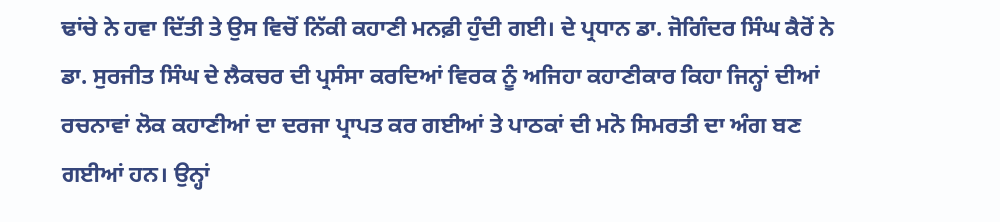ਢਾਂਚੇ ਨੇ ਹਵਾ ਦਿੱਤੀ ਤੇ ਉਸ ਵਿਚੋਂ ਨਿੱਕੀ ਕਹਾਣੀ ਮਨਫ਼ੀ ਹੁੰਦੀ ਗਈ। ਦੇ ਪ੍ਰਧਾਨ ਡਾ. ਜੋਗਿੰਦਰ ਸਿੰਘ ਕੈਰੋਂ ਨੇ ਡਾ. ਸੁਰਜੀਤ ਸਿੰਘ ਦੇ ਲੈਕਚਰ ਦੀ ਪ੍ਰਸੰਸਾ ਕਰਦਿਆਂ ਵਿਰਕ ਨੂੰ ਅਜਿਹਾ ਕਹਾਣੀਕਾਰ ਕਿਹਾ ਜਿਨ੍ਹਾਂ ਦੀਆਂ ਰਚਨਾਵਾਂ ਲੋਕ ਕਹਾਣੀਆਂ ਦਾ ਦਰਜਾ ਪ੍ਰਾਪਤ ਕਰ ਗਈਆਂ ਤੇ ਪਾਠਕਾਂ ਦੀ ਮਨੋ ਸਿਮਰਤੀ ਦਾ ਅੰਗ ਬਣ ਗਈਆਂ ਹਨ। ਉਨ੍ਹਾਂ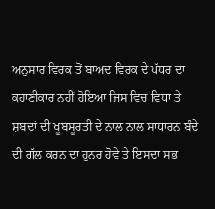ਅਨੁਸਾਰ ਵਿਰਕ ਤੋਂ ਬਾਅਦ ਵਿਰਕ ਦੇ ਪੱਧਰ ਦਾ ਕਹਾਣੀਕਾਰ ਨਹੀਂ ਹੋਇਆ ਜਿਸ ਵਿਚ ਵਿਧਾ ਤੇ ਸ਼ਬਦਾਂ ਦੀ ਖੂਬਸੂਰਤੀ ਦੇ ਨਾਲ ਨਾਲ ਸਾਧਾਰਨ ਬੰਦੇ ਦੀ ਗੱਲ ਕਰਨ ਦਾ ਹੁਨਰ ਹੋਵੇ ਤੇ ਇਸਦਾ ਸਭ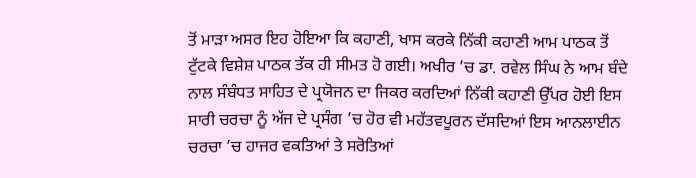ਤੋਂ ਮਾੜਾ ਅਸਰ ਇਹ ਹੋਇਆ ਕਿ ਕਹਾਣੀ, ਖਾਸ ਕਰਕੇ ਨਿੱਕੀ ਕਹਾਣੀ ਆਮ ਪਾਠਕ ਤੋਂ ਟੁੱਟਕੇ ਵਿਸ਼ੇਸ਼ ਪਾਠਕ ਤੱਕ ਹੀ ਸੀਮਤ ਹੋ ਗਈ। ਅਖੀਰ ’ਚ ਡਾ. ਰਵੇਲ ਸਿੰਘ ਨੇ ਆਮ ਬੰਦੇ ਨਾਲ ਸੰਬੰਧਤ ਸਾਹਿਤ ਦੇ ਪ੍ਰਯੋਜਨ ਦਾ ਜਿਕਰ ਕਰਦਿਆਂ ਨਿੱਕੀ ਕਹਾਣੀ ਉੱਪਰ ਹੋਈ ਇਸ ਸਾਰੀ ਚਰਚਾ ਨੂੰ ਅੱਜ ਦੇ ਪ੍ਰਸੰਗ ’ਚ ਹੋਰ ਵੀ ਮਹੱਤਵਪੂਰਨ ਦੱਸਦਿਆਂ ਇਸ ਆਨਲਾਈਨ ਚਰਚਾ ’ਚ ਹਾਜਰ ਵਕਤਿਆਂ ਤੇ ਸਰੋਤਿਆਂ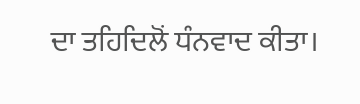ਦਾ ਤਹਿਦਿਲੋਂ ਧੰਨਵਾਦ ਕੀਤਾ।